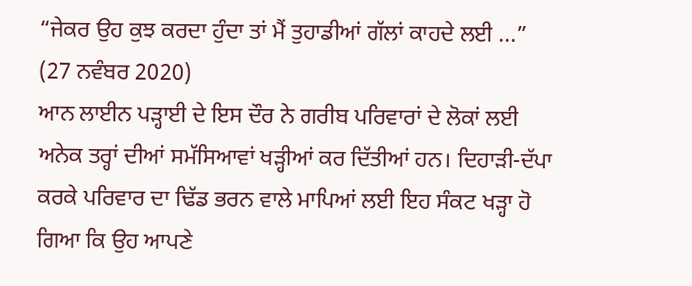“ਜੇਕਰ ਉਹ ਕੁਝ ਕਰਦਾ ਹੁੰਦਾ ਤਾਂ ਮੈਂ ਤੁਹਾਡੀਆਂ ਗੱਲਾਂ ਕਾਹਦੇ ਲਈ ...”
(27 ਨਵੰਬਰ 2020)
ਆਨ ਲਾਈਨ ਪੜ੍ਹਾਈ ਦੇ ਇਸ ਦੌਰ ਨੇ ਗਰੀਬ ਪਰਿਵਾਰਾਂ ਦੇ ਲੋਕਾਂ ਲਈ ਅਨੇਕ ਤਰ੍ਹਾਂ ਦੀਆਂ ਸਮੱਸਿਆਵਾਂ ਖੜ੍ਹੀਆਂ ਕਰ ਦਿੱਤੀਆਂ ਹਨ। ਦਿਹਾੜੀ-ਦੱਪਾ ਕਰਕੇ ਪਰਿਵਾਰ ਦਾ ਢਿੱਡ ਭਰਨ ਵਾਲੇ ਮਾਪਿਆਂ ਲਈ ਇਹ ਸੰਕਟ ਖੜ੍ਹਾ ਹੋ ਗਿਆ ਕਿ ਉਹ ਆਪਣੇ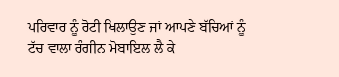ਪਰਿਵਾਰ ਨੂੰ ਰੋਟੀ ਖਿਲਾਉਣ ਜਾਂ ਆਪਣੇ ਬੱਚਿਆਂ ਨੂੰ ਟੱਚ ਵਾਲਾ ਰੰਗੀਨ ਮੋਬਾਇਲ ਲੈ ਕੇ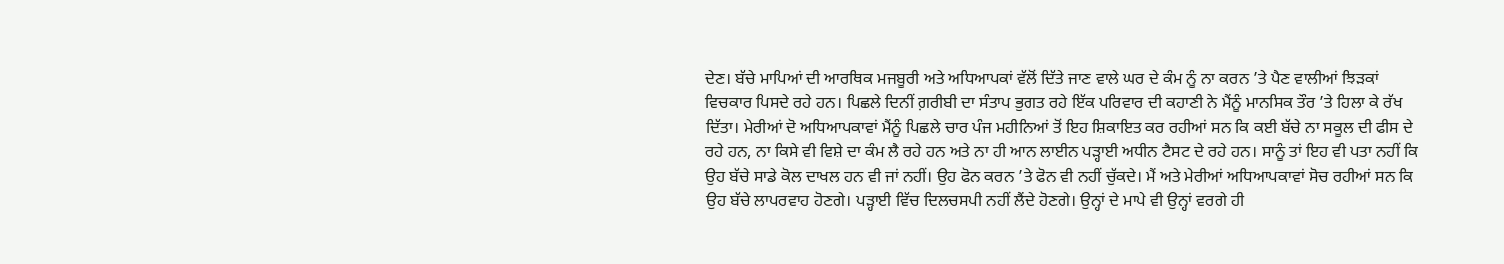ਦੇਣ। ਬੱਚੇ ਮਾਪਿਆਂ ਦੀ ਆਰਥਿਕ ਮਜਬੂਰੀ ਅਤੇ ਅਧਿਆਪਕਾਂ ਵੱਲੋਂ ਦਿੱਤੇ ਜਾਣ ਵਾਲੇ ਘਰ ਦੇ ਕੰਮ ਨੂੰ ਨਾ ਕਰਨ ’ਤੇ ਪੈਣ ਵਾਲੀਆਂ ਝਿੜਕਾਂ ਵਿਚਕਾਰ ਪਿਸਦੇ ਰਹੇ ਹਨ। ਪਿਛਲੇ ਦਿਨੀਂ ਗ਼ਰੀਬੀ ਦਾ ਸੰਤਾਪ ਭੁਗਤ ਰਹੇ ਇੱਕ ਪਰਿਵਾਰ ਦੀ ਕਹਾਣੀ ਨੇ ਮੈਂਨੂੰ ਮਾਨਸਿਕ ਤੌਰ ’ਤੇ ਹਿਲਾ ਕੇ ਰੱਖ ਦਿੱਤਾ। ਮੇਰੀਆਂ ਦੋ ਅਧਿਆਪਕਾਵਾਂ ਮੈਂਨੂੰ ਪਿਛਲੇ ਚਾਰ ਪੰਜ ਮਹੀਨਿਆਂ ਤੋਂ ਇਹ ਸ਼ਿਕਾਇਤ ਕਰ ਰਹੀਆਂ ਸਨ ਕਿ ਕਈ ਬੱਚੇ ਨਾ ਸਕੂਲ ਦੀ ਫੀਸ ਦੇ ਰਹੇ ਹਨ, ਨਾ ਕਿਸੇ ਵੀ ਵਿਸ਼ੇ ਦਾ ਕੰਮ ਲੈ ਰਹੇ ਹਨ ਅਤੇ ਨਾ ਹੀ ਆਨ ਲਾਈਨ ਪੜ੍ਹਾਈ ਅਧੀਨ ਟੈਸਟ ਦੇ ਰਹੇ ਹਨ। ਸਾਨੂੰ ਤਾਂ ਇਹ ਵੀ ਪਤਾ ਨਹੀਂ ਕਿ ਉਹ ਬੱਚੇ ਸਾਡੇ ਕੋਲ ਦਾਖਲ ਹਨ ਵੀ ਜਾਂ ਨਹੀਂ। ਉਹ ਫੋਨ ਕਰਨ ’ਤੇ ਫੋਨ ਵੀ ਨਹੀਂ ਚੁੱਕਦੇ। ਮੈਂ ਅਤੇ ਮੇਰੀਆਂ ਅਧਿਆਪਕਾਵਾਂ ਸੋਚ ਰਹੀਆਂ ਸਨ ਕਿ ਉਹ ਬੱਚੇ ਲਾਪਰਵਾਹ ਹੋਣਗੇ। ਪੜ੍ਹਾਈ ਵਿੱਚ ਦਿਲਚਸਪੀ ਨਹੀਂ ਲੈਂਦੇ ਹੋਣਗੇ। ਉਨ੍ਹਾਂ ਦੇ ਮਾਪੇ ਵੀ ਉਨ੍ਹਾਂ ਵਰਗੇ ਹੀ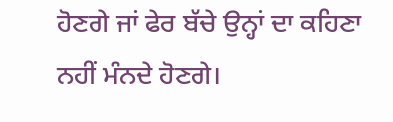ਹੋਣਗੇ ਜਾਂ ਫੇਰ ਬੱਚੇ ਉਨ੍ਹਾਂ ਦਾ ਕਹਿਣਾ ਨਹੀਂ ਮੰਨਦੇ ਹੋਣਗੇ।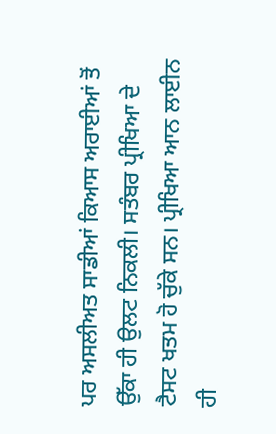ਪਰ ਅਸਲੀਅਤ ਸਾਡੀਆਂ ਕਿਆਸ ਅਰਾਈਆਂ ਤੋਂ ਉੱਕਾ ਹੀ ਉਲਟ ਨਿਕਲੀ। ਸਤੰਬਰ ਪ੍ਰੀਖਿਆ ਦੇ ਟੈਸਟ ਖਤਮ ਹੋ ਚੁੱਕੇ ਸਨ। ਪ੍ਰੀਖਿਆ ਆਨ ਲਾਈਨ ਹੀ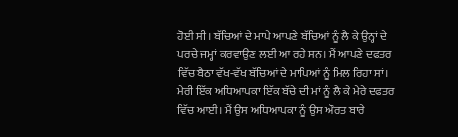ਹੋਈ ਸੀ। ਬੱਚਿਆਂ ਦੇ ਮਾਪੇ ਆਪਣੇ ਬੱਚਿਆਂ ਨੂੰ ਲੈ ਕੇ ਉਨ੍ਹਾਂ ਦੇ ਪਰਚੇ ਜਮ੍ਹਾਂ ਕਰਵਾਉਣ ਲਈ ਆ ਰਹੇ ਸਨ। ਮੈਂ ਆਪਣੇ ਦਫਤਰ ਵਿੱਚ ਬੈਠਾ ਵੱਖ-ਵੱਖ ਬੱਚਿਆਂ ਦੇ ਮਾਪਿਆਂ ਨੂੰ ਮਿਲ ਰਿਹਾ ਸਾਂ। ਮੇਰੀ ਇੱਕ ਅਧਿਆਪਕਾ ਇੱਕ ਬੱਚੇ ਦੀ ਮਾਂ ਨੂੰ ਲੈ ਕੇ ਮੇਰੇ ਦਫਤਰ ਵਿੱਚ ਆਈ। ਮੈਂ ਉਸ ਅਧਿਆਪਕਾ ਨੂੰ ਉਸ ਔਰਤ ਬਾਰੇ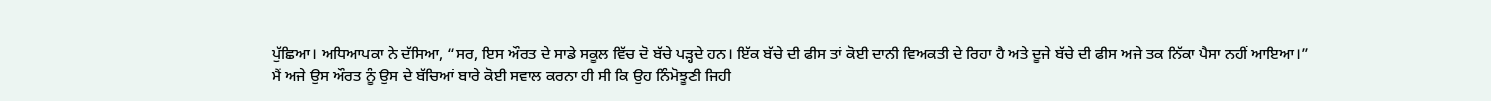ਪੁੱਛਿਆ। ਅਧਿਆਪਕਾ ਨੇ ਦੱਸਿਆ, “ਸਰ, ਇਸ ਔਰਤ ਦੇ ਸਾਡੇ ਸਕੂਲ ਵਿੱਚ ਦੋ ਬੱਚੇ ਪੜ੍ਹਦੇ ਹਨ। ਇੱਕ ਬੱਚੇ ਦੀ ਫੀਸ ਤਾਂ ਕੋਈ ਦਾਨੀ ਵਿਅਕਤੀ ਦੇ ਰਿਹਾ ਹੈ ਅਤੇ ਦੂਜੇ ਬੱਚੇ ਦੀ ਫੀਸ ਅਜੇ ਤਕ ਨਿੱਕਾ ਪੈਸਾ ਨਹੀਂ ਆਇਆ।”
ਮੈਂ ਅਜੇ ਉਸ ਔਰਤ ਨੂੰ ਉਸ ਦੇ ਬੱਚਿਆਂ ਬਾਰੇ ਕੋਈ ਸਵਾਲ ਕਰਨਾ ਹੀ ਸੀ ਕਿ ਉਹ ਨਿੰਮੋਝੂਣੀ ਜਿਹੀ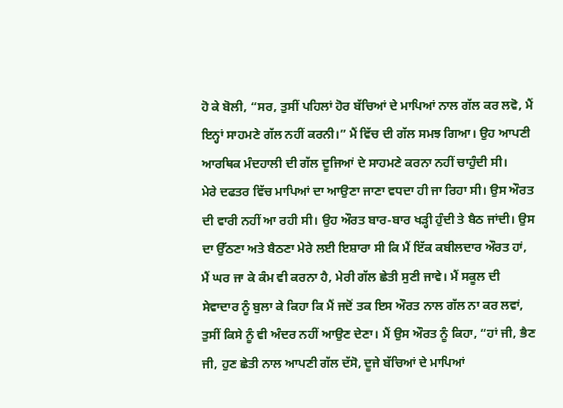ਹੋ ਕੇ ਬੋਲੀ, “ਸਰ, ਤੁਸੀਂ ਪਹਿਲਾਂ ਹੋਰ ਬੱਚਿਆਂ ਦੇ ਮਾਪਿਆਂ ਨਾਲ ਗੱਲ ਕਰ ਲਵੋ, ਮੈਂ ਇਨ੍ਹਾਂ ਸਾਹਮਣੇ ਗੱਲ ਨਹੀਂ ਕਰਨੀ।” ਮੈਂ ਵਿੱਚ ਦੀ ਗੱਲ ਸਮਝ ਗਿਆ। ਉਹ ਆਪਣੀ ਆਰਥਿਕ ਮੰਦਹਾਲੀ ਦੀ ਗੱਲ ਦੂਜਿਆਂ ਦੇ ਸਾਹਮਣੇ ਕਰਨਾ ਨਹੀਂ ਚਾਹੁੰਦੀ ਸੀ।
ਮੇਰੇ ਦਫਤਰ ਵਿੱਚ ਮਾਪਿਆਂ ਦਾ ਆਉਣਾ ਜਾਣਾ ਵਧਦਾ ਹੀ ਜਾ ਰਿਹਾ ਸੀ। ਉਸ ਔਰਤ ਦੀ ਵਾਰੀ ਨਹੀਂ ਆ ਰਹੀ ਸੀ। ਉਹ ਔਰਤ ਬਾਰ-ਬਾਰ ਖੜ੍ਹੀ ਹੁੰਦੀ ਤੇ ਬੈਠ ਜਾਂਦੀ। ਉਸ ਦਾ ਉੱਠਣਾ ਅਤੇ ਬੈਠਣਾ ਮੇਰੇ ਲਈ ਇਸ਼ਾਰਾ ਸੀ ਕਿ ਮੈਂ ਇੱਕ ਕਬੀਲਦਾਰ ਔਰਤ ਹਾਂ, ਮੈਂ ਘਰ ਜਾ ਕੇ ਕੰਮ ਵੀ ਕਰਨਾ ਹੈ, ਮੇਰੀ ਗੱਲ ਛੇਤੀ ਸੁਣੀ ਜਾਵੇ। ਮੈਂ ਸਕੂਲ ਦੀ ਸੇਵਾਦਾਰ ਨੂੰ ਬੁਲਾ ਕੇ ਕਿਹਾ ਕਿ ਮੈਂ ਜਦੋਂ ਤਕ ਇਸ ਔਰਤ ਨਾਲ ਗੱਲ ਨਾ ਕਰ ਲਵਾਂ, ਤੁਸੀਂ ਕਿਸੇ ਨੂੰ ਵੀ ਅੰਦਰ ਨਹੀਂ ਆਉਣ ਦੇਣਾ। ਮੈਂ ਉਸ ਔਰਤ ਨੂੰ ਕਿਹਾ, “ਹਾਂ ਜੀ, ਭੈਣ ਜੀ, ਹੁਣ ਛੇਤੀ ਨਾਲ ਆਪਣੀ ਗੱਲ ਦੱਸੋ, ਦੂਜੇ ਬੱਚਿਆਂ ਦੇ ਮਾਪਿਆਂ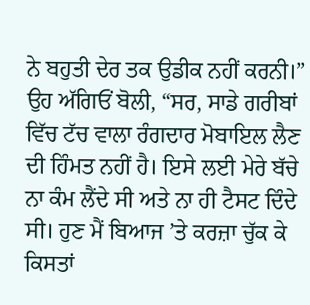ਨੇ ਬਹੁਤੀ ਦੇਰ ਤਕ ਉਡੀਕ ਨਹੀਂ ਕਰਨੀ।” ਉਹ ਅੱਗਿਓਂ ਬੋਲੀ, “ਸਰ, ਸਾਡੇ ਗਰੀਬਾਂ ਵਿੱਚ ਟੱਚ ਵਾਲਾ ਰੰਗਦਾਰ ਮੋਬਾਇਲ ਲੈਣ ਦੀ ਹਿੰਮਤ ਨਹੀਂ ਹੈ। ਇਸੇ ਲਈ ਮੇਰੇ ਬੱਚੇ ਨਾ ਕੰਮ ਲੈਂਦੇ ਸੀ ਅਤੇ ਨਾ ਹੀ ਟੈਸਟ ਦਿੰਦੇ ਸੀ। ਹੁਣ ਮੈਂ ਬਿਆਜ ’ਤੇ ਕਰਜ਼ਾ ਚੁੱਕ ਕੇ ਕਿਸਤਾਂ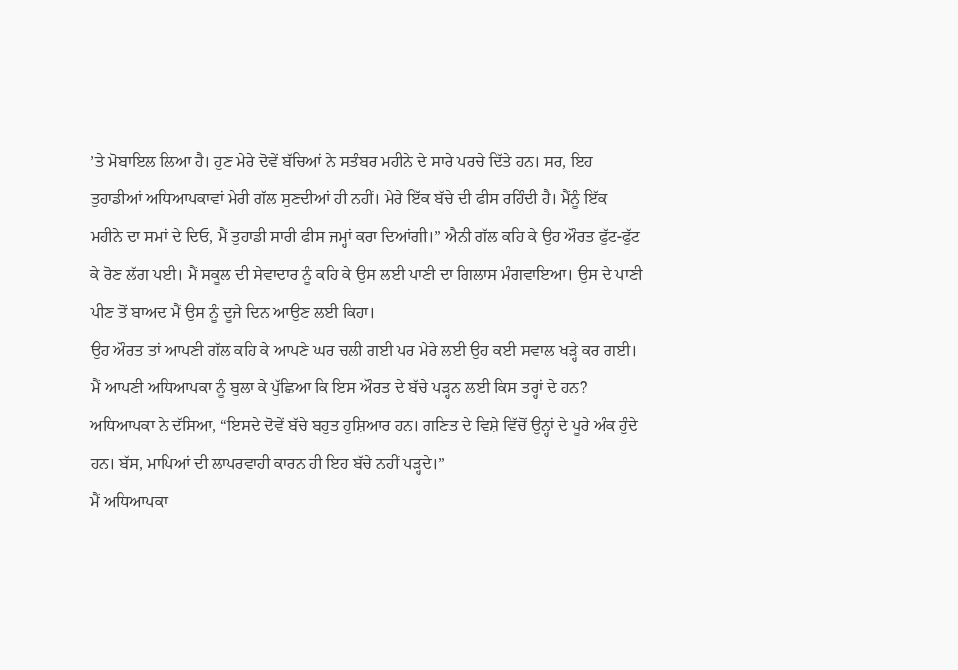’ਤੇ ਮੋਬਾਇਲ ਲਿਆ ਹੈ। ਹੁਣ ਮੇਰੇ ਦੋਵੇਂ ਬੱਚਿਆਂ ਨੇ ਸਤੰਬਰ ਮਹੀਨੇ ਦੇ ਸਾਰੇ ਪਰਚੇ ਦਿੱਤੇ ਹਨ। ਸਰ, ਇਹ ਤੁਹਾਡੀਆਂ ਅਧਿਆਪਕਾਵਾਂ ਮੇਰੀ ਗੱਲ ਸੁਣਦੀਆਂ ਹੀ ਨਹੀਂ। ਮੇਰੇ ਇੱਕ ਬੱਚੇ ਦੀ ਫੀਸ ਰਹਿੰਦੀ ਹੈ। ਮੈਂਨੂੰ ਇੱਕ ਮਹੀਨੇ ਦਾ ਸਮਾਂ ਦੇ ਦਿਓ, ਮੈਂ ਤੁਹਾਡੀ ਸਾਰੀ ਫੀਸ ਜਮ੍ਹਾਂ ਕਰਾ ਦਿਆਂਗੀ।” ਐਨੀ ਗੱਲ ਕਹਿ ਕੇ ਉਹ ਔਰਤ ਫੁੱਟ-ਫੁੱਟ ਕੇ ਰੋਣ ਲੱਗ ਪਈ। ਮੈਂ ਸਕੂਲ ਦੀ ਸੇਵਾਦਾਰ ਨੂੰ ਕਹਿ ਕੇ ਉਸ ਲਈ ਪਾਣੀ ਦਾ ਗਿਲਾਸ ਮੰਗਵਾਇਆ। ਉਸ ਦੇ ਪਾਣੀ ਪੀਣ ਤੋਂ ਬਾਅਦ ਮੈਂ ਉਸ ਨੂੰ ਦੂਜੇ ਦਿਨ ਆਉਣ ਲਈ ਕਿਹਾ।
ਉਹ ਔਰਤ ਤਾਂ ਆਪਣੀ ਗੱਲ ਕਹਿ ਕੇ ਆਪਣੇ ਘਰ ਚਲੀ ਗਈ ਪਰ ਮੇਰੇ ਲਈ ਉਹ ਕਈ ਸਵਾਲ ਖੜ੍ਹੇ ਕਰ ਗਈ। ਮੈਂ ਆਪਣੀ ਅਧਿਆਪਕਾ ਨੂੰ ਬੁਲਾ ਕੇ ਪੁੱਛਿਆ ਕਿ ਇਸ ਔਰਤ ਦੇ ਬੱਚੇ ਪੜ੍ਹਨ ਲਈ ਕਿਸ ਤਰ੍ਹਾਂ ਦੇ ਹਨ? ਅਧਿਆਪਕਾ ਨੇ ਦੱਸਿਆ, “ਇਸਦੇ ਦੋਵੇਂ ਬੱਚੇ ਬਹੁਤ ਹੁਸ਼ਿਆਰ ਹਨ। ਗਣਿਤ ਦੇ ਵਿਸ਼ੇ ਵਿੱਚੋਂ ਉਨ੍ਹਾਂ ਦੇ ਪੂਰੇ ਅੰਕ ਹੁੰਦੇ ਹਨ। ਬੱਸ, ਮਾਪਿਆਂ ਦੀ ਲਾਪਰਵਾਹੀ ਕਾਰਨ ਹੀ ਇਹ ਬੱਚੇ ਨਹੀਂ ਪੜ੍ਹਦੇ।”
ਮੈਂ ਅਧਿਆਪਕਾ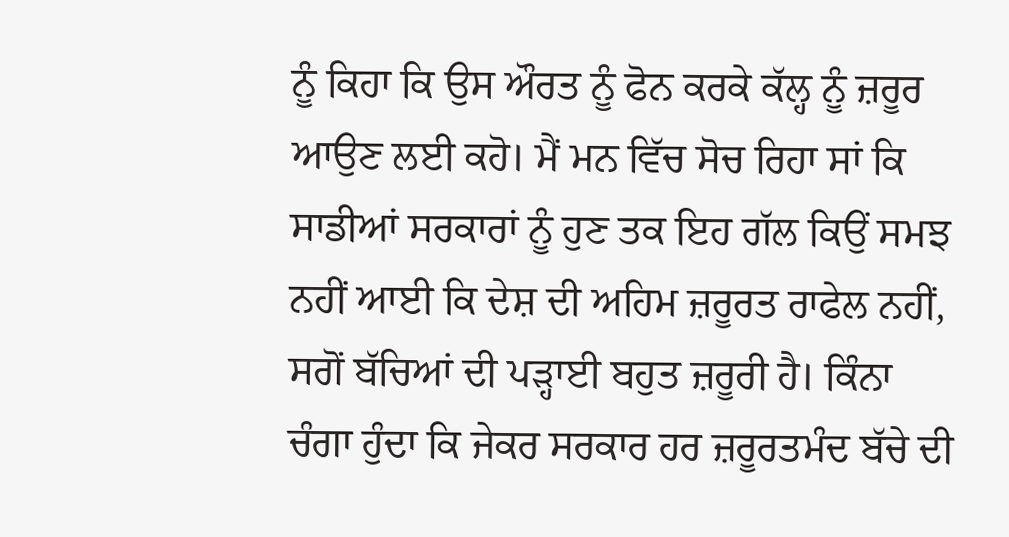ਨੂੰ ਕਿਹਾ ਕਿ ਉਸ ਔਰਤ ਨੂੰ ਫੋਨ ਕਰਕੇ ਕੱਲ੍ਹ ਨੂੰ ਜ਼ਰੂਰ ਆਉਣ ਲਈ ਕਹੋ। ਮੈਂ ਮਨ ਵਿੱਚ ਸੋਚ ਰਿਹਾ ਸਾਂ ਕਿ ਸਾਡੀਆਂ ਸਰਕਾਰਾਂ ਨੂੰ ਹੁਣ ਤਕ ਇਹ ਗੱਲ ਕਿਉਂ ਸਮਝ ਨਹੀਂ ਆਈ ਕਿ ਦੇਸ਼ ਦੀ ਅਹਿਮ ਜ਼ਰੂਰਤ ਰਾਫੇਲ ਨਹੀਂ, ਸਗੋਂ ਬੱਚਿਆਂ ਦੀ ਪੜ੍ਹਾਈ ਬਹੁਤ ਜ਼ਰੂਰੀ ਹੈ। ਕਿੰਨਾ ਚੰਗਾ ਹੁੰਦਾ ਕਿ ਜੇਕਰ ਸਰਕਾਰ ਹਰ ਜ਼ਰੂਰਤਮੰਦ ਬੱਚੇ ਦੀ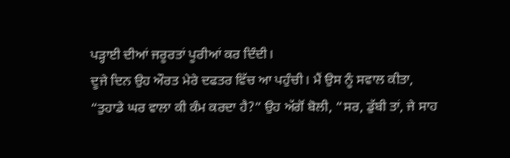ਪੜ੍ਹਾਈ ਦੀਆਂ ਜਰੂਰਤਾਂ ਪੂਰੀਆਂ ਕਰ ਦਿੰਦੀ।
ਦੂਜੇ ਦਿਨ ਉਹ ਔਰਤ ਮੇਰੇ ਦਫਤਰ ਵਿੱਚ ਆ ਪਹੁੰਚੀ। ਮੈਂ ਉਸ ਨੂੰ ਸਵਾਲ ਕੀਤਾ, “ਤੁਹਾਡੇ ਘਰ ਵਾਲਾ ਕੀ ਕੰਮ ਕਰਦਾ ਹੈ?” ਉਹ ਅੱਗੋਂ ਬੋਲੀ, “ਸਰ, ਡੁੱਬੀ ਤਾਂ, ਜੇ ਸਾਹ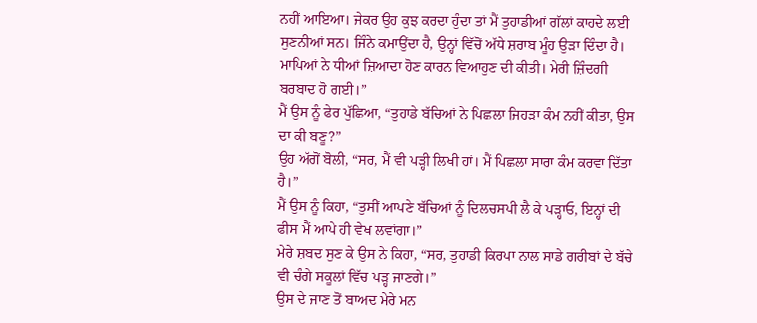ਨਹੀਂ ਆਇਆ। ਜੇਕਰ ਉਹ ਕੁਝ ਕਰਦਾ ਹੁੰਦਾ ਤਾਂ ਮੈਂ ਤੁਹਾਡੀਆਂ ਗੱਲਾਂ ਕਾਹਦੇ ਲਈ ਸੁਣਨੀਆਂ ਸਨ। ਜਿੰਨੇ ਕਮਾਉਂਦਾ ਹੈ, ਉਨ੍ਹਾਂ ਵਿੱਚੋਂ ਅੱਧੇ ਸ਼ਰਾਬ ਮੂੰਹ ਉੜਾ ਦਿੰਦਾ ਹੈ। ਮਾਪਿਆਂ ਨੇ ਧੀਆਂ ਜ਼ਿਆਦਾ ਹੋਣ ਕਾਰਨ ਵਿਆਹੁਣ ਦੀ ਕੀਤੀ। ਮੇਰੀ ਜ਼ਿੰਦਗੀ ਬਰਬਾਦ ਹੋ ਗਈ।”
ਮੈਂ ਉਸ ਨੂੰ ਫੇਰ ਪੁੱਛਿਆ, “ਤੁਹਾਡੇ ਬੱਚਿਆਂ ਨੇ ਪਿਛਲਾ ਜਿਹੜਾ ਕੰਮ ਨਹੀਂ ਕੀਤਾ, ਉਸ ਦਾ ਕੀ ਬਣੂ?”
ਉਹ ਅੱਗੋਂ ਬੋਲੀ, “ਸਰ, ਮੈਂ ਵੀ ਪੜ੍ਹੀ ਲਿਖੀ ਹਾਂ। ਮੈਂ ਪਿਛਲਾ ਸਾਰਾ ਕੰਮ ਕਰਵਾ ਦਿੱਤਾ ਹੈ।”
ਮੈਂ ਉਸ ਨੂੰ ਕਿਹਾ, “ਤੁਸੀਂ ਆਪਣੇ ਬੱਚਿਆਂ ਨੂੰ ਦਿਲਚਸਪੀ ਲੈ ਕੇ ਪੜ੍ਹਾਓ, ਇਨ੍ਹਾਂ ਦੀ ਫੀਸ ਮੈਂ ਆਪੇ ਹੀ ਵੇਖ ਲਵਾਂਗਾ।”
ਮੇਰੇ ਸ਼ਬਦ ਸੁਣ ਕੇ ਉਸ ਨੇ ਕਿਹਾ, “ਸਰ, ਤੁਹਾਡੀ ਕਿਰਪਾ ਨਾਲ ਸਾਡੇ ਗਰੀਬਾਂ ਦੇ ਬੱਚੇ ਵੀ ਚੰਗੇ ਸਕੂਲਾਂ ਵਿੱਚ ਪੜ੍ਹ ਜਾਣਗੇ।”
ਉਸ ਦੇ ਜਾਣ ਤੋਂ ਬਾਅਦ ਮੇਰੇ ਮਨ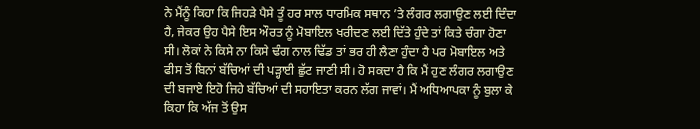ਨੇ ਮੈਂਨੂੰ ਕਿਹਾ ਕਿ ਜਿਹੜੇ ਪੈਸੇ ਤੂੰ ਹਰ ਸਾਲ ਧਾਰਮਿਕ ਸਥਾਨ ’ਤੇ ਲੰਗਰ ਲਗਾਉਣ ਲਈ ਦਿੰਦਾ ਹੈ, ਜੇਕਰ ਉਹ ਪੈਸੇ ਇਸ ਔਰਤ ਨੂੰ ਮੋਬਾਇਲ ਖਰੀਦਣ ਲਈ ਦਿੱਤੇ ਹੁੰਦੇ ਤਾਂ ਕਿਤੇ ਚੰਗਾ ਹੋਣਾ ਸੀ। ਲੋਕਾਂ ਨੇ ਕਿਸੇ ਨਾ ਕਿਸੇ ਢੰਗ ਨਾਲ ਢਿੱਡ ਤਾਂ ਭਰ ਹੀ ਲੈਣਾ ਹੁੰਦਾ ਹੈ ਪਰ ਮੋਬਾਇਲ ਅਤੇ ਫੀਸ ਤੋਂ ਬਿਨਾਂ ਬੱਚਿਆਂ ਦੀ ਪੜ੍ਹਾਈ ਛੁੱਟ ਜਾਣੀ ਸੀ। ਹੋ ਸਕਦਾ ਹੈ ਕਿ ਮੈਂ ਹੁਣ ਲੰਗਰ ਲਗਾਉਣ ਦੀ ਬਜਾਏ ਇਹੋ ਜਿਹੇ ਬੱਚਿਆਂ ਦੀ ਸਹਾਇਤਾ ਕਰਨ ਲੱਗ ਜਾਵਾਂ। ਮੈਂ ਅਧਿਆਪਕਾ ਨੂੰ ਬੁਲਾ ਕੇ ਕਿਹਾ ਕਿ ਅੱਜ ਤੋਂ ਉਸ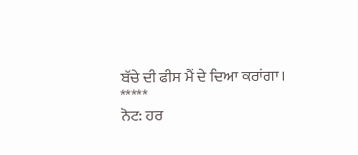ਬੱਚੇ ਦੀ ਫੀਸ ਮੈਂ ਦੇ ਦਿਆ ਕਰਾਂਗਾ।
*****
ਨੋਟ: ਹਰ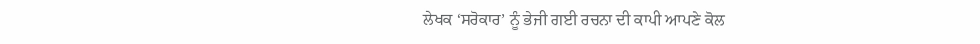ਲੇਖਕ ‘ਸਰੋਕਾਰ’ ਨੂੰ ਭੇਜੀ ਗਈ ਰਚਨਾ ਦੀ ਕਾਪੀ ਆਪਣੇ ਕੋਲ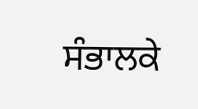ਸੰਭਾਲਕੇ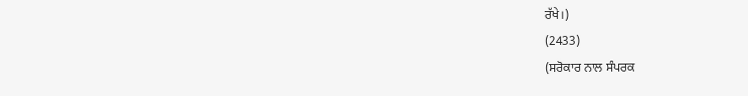ਰੱਖੇ।)
(2433)
(ਸਰੋਕਾਰ ਨਾਲ ਸੰਪਰਕ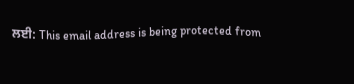ਲਈ: This email address is being protected from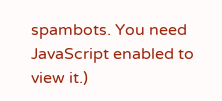spambots. You need JavaScript enabled to view it.)